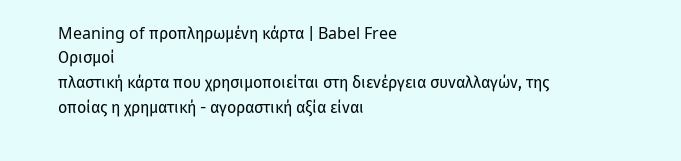Meaning of προπληρωμένη κάρτα | Babel Free
Ορισμοί
πλαστική κάρτα που χρησιμοποιείται στη διενέργεια συναλλαγών, της οποίας η χρηματική - αγοραστική αξία είναι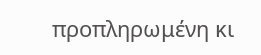προπληρωμένη κι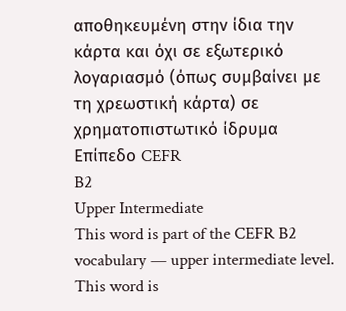αποθηκευμένη στην ίδια την κάρτα και όχι σε εξωτερικό λογαριασμό (όπως συμβαίνει με τη χρεωστική κάρτα) σε χρηματοπιστωτικό ίδρυμα
Επίπεδο CEFR
B2
Upper Intermediate
This word is part of the CEFR B2 vocabulary — upper intermediate level.
This word is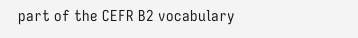part of the CEFR B2 vocabulary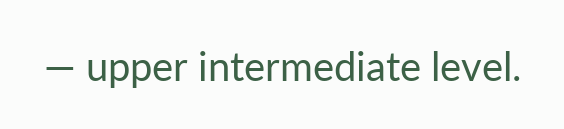— upper intermediate level.